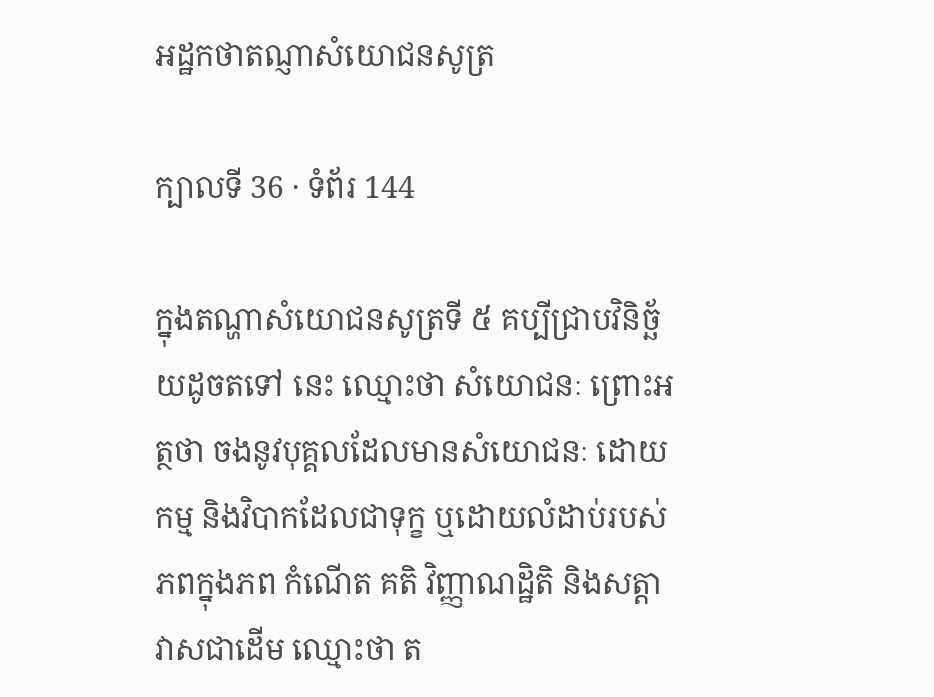អដ្ឋកថាតណ្ញាសំយោជនសូត្រ

ក្បាលទី 36 · ទំព័រ 144

ក្នុងតណ្ហាសំយោជនសូត្រទី ៥ គប្បីជ្រាបវិនិច្ឆ័យដូចតទៅ នេះ ឈ្មោះថា សំយោជនៈ ព្រោះអត្ថថា ចងនូវបុគ្គលដែលមានសំយោជនៈ ដោយកម្ម និងវិបាកដែលជាទុក្ខ ឬដោយលំដាប់របស់ភពក្នុងភព កំណើត គតិ វិញ្ញាណដ្ឋិតិ និងសត្តាវាសជាដើម ឈ្មោះថា ត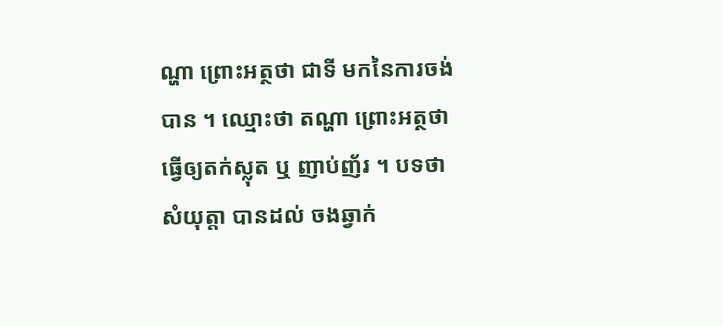ណ្ហា ព្រោះអត្ថថា ជាទី មកនៃការចង់បាន ។ ឈ្មោះថា តណ្ហា ព្រោះអត្ថថា ធ្វើឲ្យតក់ស្លុត ឬ ញាប់ញ័រ ។ បទថា សំយុត្តា បានដល់ ចងឆ្វាក់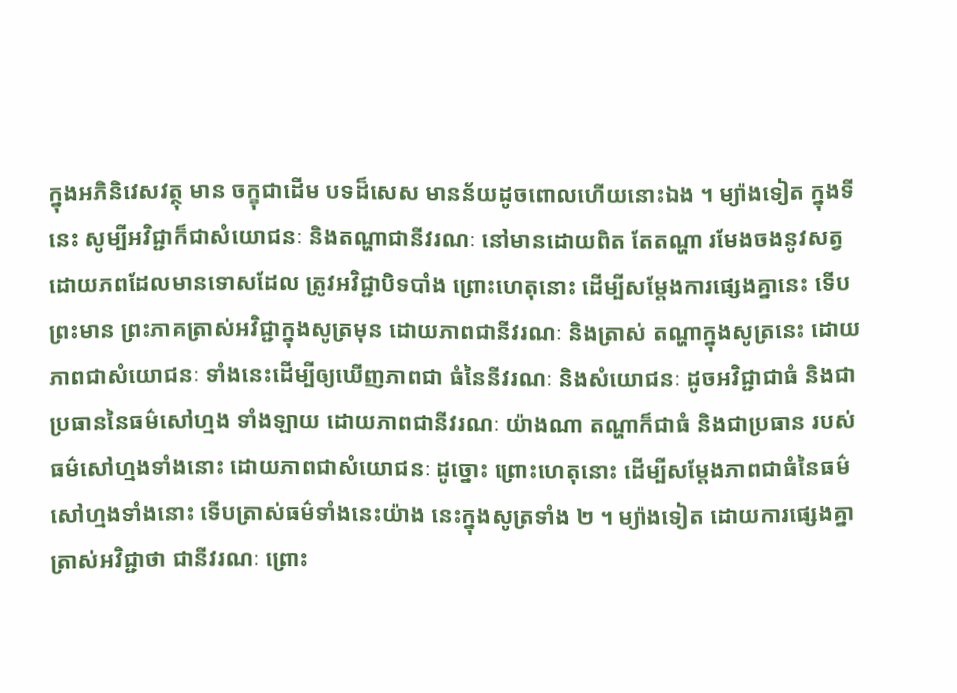ក្នុងអភិនិវេសវត្ថុ មាន ចក្ខុជាដើម បទដ៏សេស មានន័យដូចពោលហើយនោះឯង ។ ម្យ៉ាងទៀត ក្នុងទីនេះ សូម្បីអវិជ្ជាក៏ជាសំយោជនៈ និងតណ្ហាជានីវរណៈ នៅមានដោយពិត តែតណ្ហា រមែងចងនូវសត្វដោយភពដែលមានទោសដែល ត្រូវអវិជ្ជាបិទបាំង ព្រោះហេតុនោះ ដើម្បីសម្តែងការផ្សេងគ្នានេះ ទើបព្រះមាន ព្រះភាគត្រាស់អវិជ្ជាក្នុងសូត្រមុន ដោយភាពជានីវរណៈ និងត្រាស់ តណ្ហាក្នុងសូត្រនេះ ដោយភាពជាសំយោជនៈ ទាំងនេះដើម្បីឲ្យឃើញភាពជា ធំនៃនីវរណៈ និងសំយោជនៈ ដូចអវិជ្ជាជាធំ និងជាប្រធាននៃធម៌សៅហ្មង ទាំងឡាយ ដោយភាពជានីវរណៈ យ៉ាងណា តណ្ហាក៏ជាធំ និងជាប្រធាន របស់ធម៌សៅហ្មងទាំងនោះ ដោយភាពជាសំយោជនៈ ដូច្នោះ ព្រោះហេតុនោះ ដើម្បីសម្តែងភាពជាធំនៃធម៌សៅហ្មងទាំងនោះ ទើបត្រាស់ធម៌ទាំងនេះយ៉ាង នេះក្នុងសូត្រទាំង ២ ។ ម្យ៉ាងទៀត ដោយការផ្សេងគ្នា ត្រាស់អវិជ្ជាថា ជានីវរណៈ ព្រោះ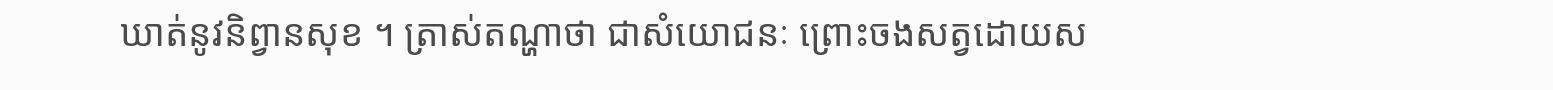ឃាត់នូវនិព្វានសុខ ។ ត្រាស់តណ្ហាថា ជាសំយោជនៈ ព្រោះចងសត្វដោយស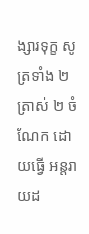ង្សារទុក្ខ សូត្រទាំង ២ ត្រាស់ ២ ចំណែក ដោយធ្វើ អន្តរាយដ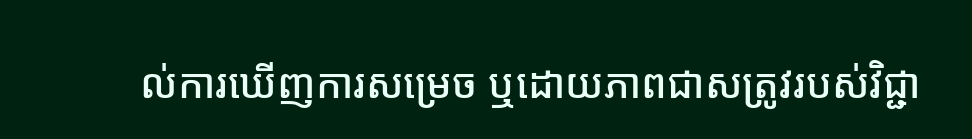ល់ការឃើញការសម្រេច ឬដោយភាពជាសត្រូវរបស់វិជ្ជា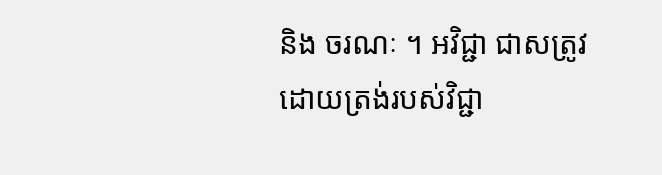និង ចរណៈ ។ អវិជ្ជា ជាសត្រូវដោយត្រង់របស់វិជ្ជា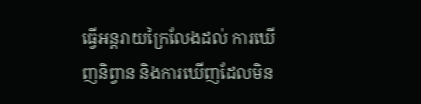ធ្វើអន្តរាយក្រៃលែងដល់ ការឃើញនិព្វាន និងការឃើញដែលមិន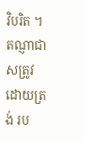វិបរិត ។ តណ្ញាជាសត្រូវដោយត្រង់ រប